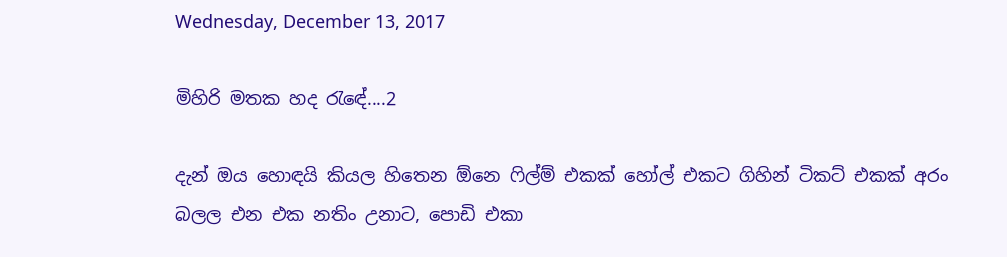Wednesday, December 13, 2017

මිහිරි මතක හද රැඳේ....2

දැන් ඔය හොඳයි කියල හිතෙන ඕනෙ ෆිල්ම් එකක් හෝල් එකට ගිහින් ටිකට් එකක් අරං බලල එන එක නතිං උනාට, පොඩි එකා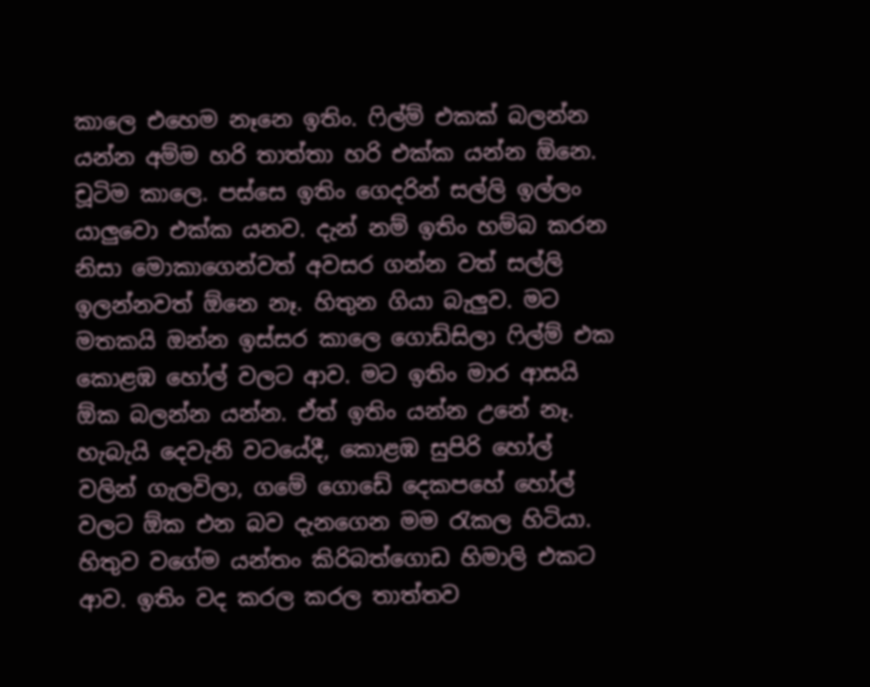කාලෙ එහෙම නෑනෙ ඉතිං. ෆිල්ම් එකක් බලන්න යන්න අම්ම හරි තාත්තා හරි එක්ක යන්න ඕනෙ. චූටිම කාලෙ. පස්සෙ ඉතිං ගෙදරින් සල්ලි ඉල්ලං යාලුවො එක්ක යනව. දැන් නම් ඉතිං හම්බ කරන නිසා මොකාගෙන්වත් අවසර ගන්න වත් සල්ලි ඉලන්නවත් ඕනෙ නෑ. හිතුන ගියා බැලුව. මට මතකයි ඔන්න ඉස්සර කාලෙ ගොඩ්සිලා ෆිල්ම් එක කොළඹ හෝල් වලට ආව. මට ඉතිං මාර ආසයි ඕක බලන්න යන්න. ඒත් ඉතිං යන්න උනේ නෑ. හැබැයි දෙවැනි වටයේදී, කොළඹ සුපිරි හෝල් වලින් ගැලවිලා, ගමේ ගොඩේ දෙකපහේ හෝල් වලට ඕක එන බව දැනගෙන මම රැකල හිටියා. හිතුව වගේම යන්තං කිරිබත්ගොඩ හිමාලි එකට ආව. ඉතිං වද කරල කරල තාත්තව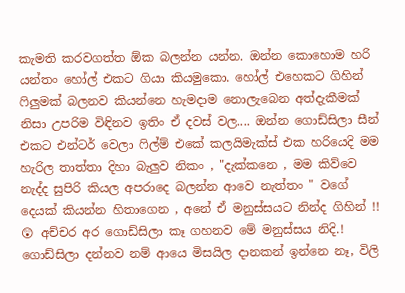කැමති කරවගත්ත ඕක බලන්න යන්න. ඔන්න කොහොම හරි යන්තං හෝල් එකට ගියා කියමුකො. හෝල් එහෙකට ගිහින් ෆිලුමක් බලනව කියන්නෙ හැමදාම නොලැබෙන අත්දැකීමක් නිසා උපරිම විඳිනව ඉතිං ඒ දවස් වල.... ඔන්න ගොඩ්සිලා සීන් එකට එන්ටර් වෙලා ෆිල්ම් එකේ කලයිමැක්ස් එක හරියෙදි මම හැරිල තාත්තා දිහා බැලුව නිකං , "දැක්කනෙ , මම කිව්වෙ නැද්ද සුපිරි කියල අපරාදෙ බලන්න ආවෙ නැත්තං " වගේ දෙයක් කියන්න හිතාගෙන , අනේ ඒ මනුස්සයට නින්ද ගිහින් !! 😲 අච්චර අර ගොඩ්සිලා කෑ ගහනව මේ මනුස්සය නිදි.! ගොඩ්සිලා දන්නව නම් ආයෙ මිසයිල දානකන් ඉන්නෙ නෑ, විලි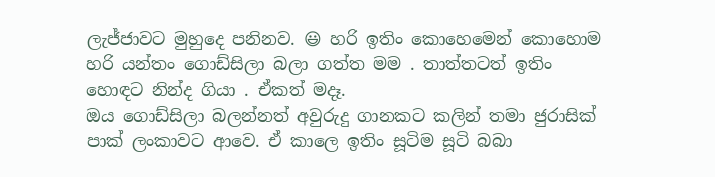ලැජ්ජාවට මුහුදෙ පනිනව. 😃 හරි ඉතිං කොහෙමෙන් කොහොම හරි යන්තං ගොඩ්සිලා බලා ගත්ත මම . තාත්තටත් ඉතිං හොඳට නින්ද ගියා . ඒකත් මදෑ.
ඔය ගොඩ්සිලා බලන්නත් අවුරුදු ගානකට කලින් තමා ජුරාසික් පාක් ලංකාවට ආවෙ. ඒ කාලෙ ඉතිං සූටිම සූටි බබා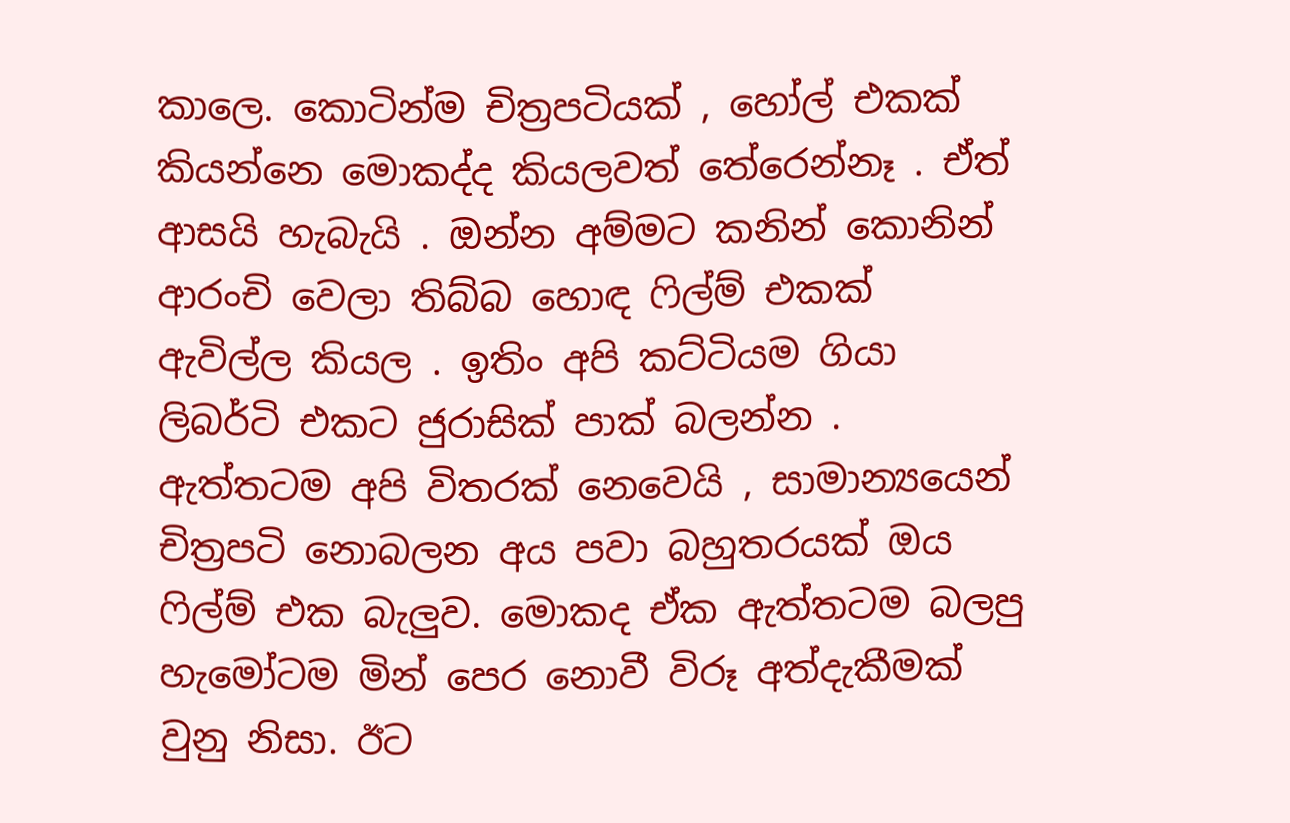කාලෙ. කොටින්ම චිත්‍රපටියක් , හෝල් එකක් කියන්නෙ මොකද්ද කියලවත් තේරෙන්නෑ . ඒත් ආසයි හැබැයි . ඔන්න අම්මට කනින් කොනින් ආරංචි වෙලා තිබ්බ හොඳ ෆිල්ම් එකක් ඇවිල්ල කියල . ඉතිං අපි කට්ටියම ගියා ලිබර්ටි එකට ජුරාසික් පාක් බලන්න . ඇත්තටම අපි විතරක් නෙවෙයි , සාමාන්‍යයෙන් චිත්‍රපටි නොබලන අය පවා බහුතරයක් ඔය ෆිල්ම් එක බැලුව. මොකද ඒක ඇත්තටම බලපු හැමෝටම මින් පෙර නොවී විරූ අත්දැකීමක් වුනු නිසා. ඊට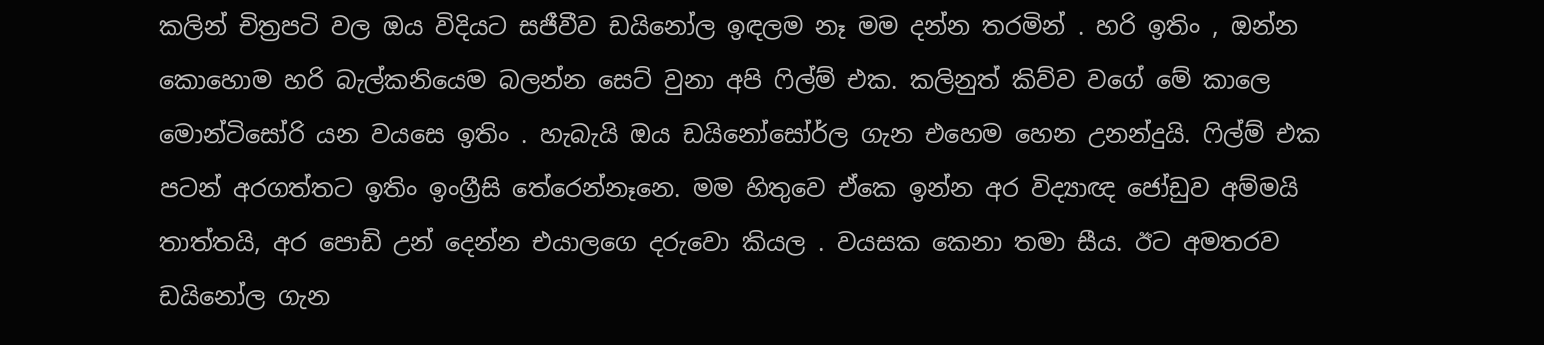කලින් චිත්‍රපටි වල ඔය විදියට සජීවීව ඩයිනෝල ඉඳලම නෑ මම දන්න තරමින් . හරි ඉතිං , ඔන්න කොහොම හරි බැල්කනියෙම බලන්න සෙට් වුනා අපි ෆිල්ම් එක. කලිනුත් කිව්ව වගේ මේ කාලෙ මොන්ටිසෝරි යන වයසෙ ඉතිං . හැබැයි ඔය ඩයිනෝසෝර්ල ගැන එහෙම හෙන උනන්දුයි. ෆිල්ම් එක පටන් අරගත්තට ඉතිං ඉංග්‍රීසි තේරෙන්නෑනෙ. මම හිතුවෙ ඒකෙ ඉන්න අර විද්‍යාඥ ජෝඩුව අම්මයි තාත්තයි, අර පොඩි උන් දෙන්න එයාලගෙ දරුවො කියල . වයසක කෙනා තමා සීය. ඊට අමතරව ඩයිනෝල ගැන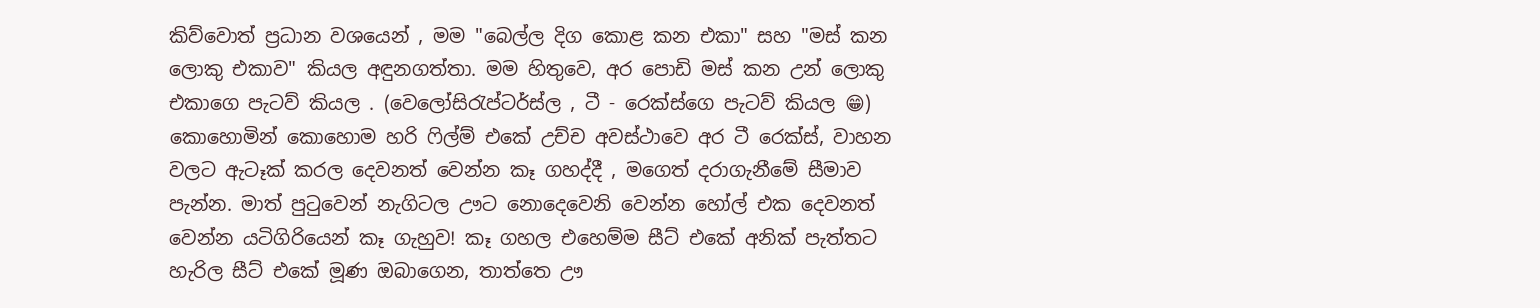කිව්වොත් ප්‍රධාන වශයෙන් , මම "බෙල්ල දිග කොළ කන එකා" සහ "මස් කන ලොකු එකාව" කියල අඳුනගත්තා. මම හිතුවෙ, අර පොඩි මස් කන උන් ලොකු එකාගෙ පැටව් කියල . (වෙලෝසිරැප්ටර්ස්ල , ටී - රෙක්ස්ගෙ පැටව් කියල 😁) කොහොමින් කොහොම හරි ෆිල්ම් එකේ උච්ච අවස්ථාවෙ අර ටී රෙක්ස්, වාහන වලට ඇටෑක් කරල දෙවනත් වෙන්න කෑ ගහද්දී , මගෙත් දරාගැනීමේ සීමාව පැන්න. මාත් පුටුවෙන් නැගිටල ඌට නොදෙවෙනි වෙන්න හෝල් එක දෙවනත් වෙන්න යටිගිරියෙන් කෑ ගැහුව! කෑ ගහල එහෙම්ම සීට් එකේ අනික් පැත්තට හැරිල සීට් එකේ මූණ ඔබාගෙන, තාත්තෙ ඌ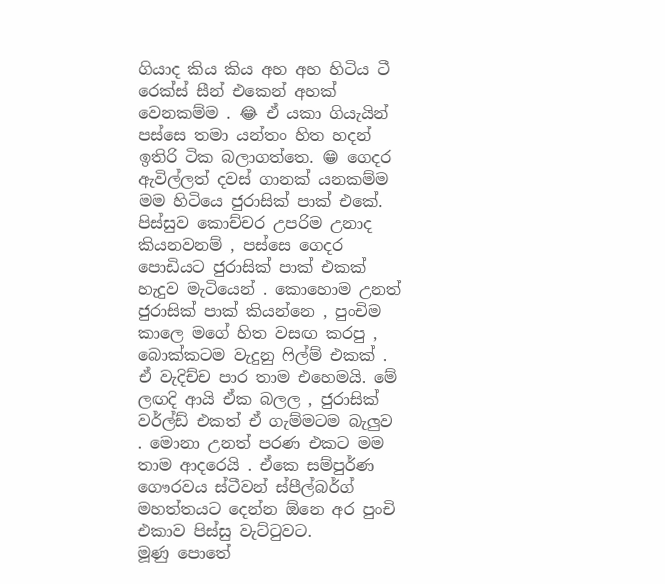ගියාද කිය කිය අහ අහ හිටිය ටී රෙක්ස් සීන් එකෙන් අහක් වෙනකම්ම . 😂 ඒ යකා ගියැයින් පස්සෙ තමා යන්තං හිත හදන් ඉතිරි ටික බලාගත්තෙ. 😁 ගෙදර ඇවිල්ලත් දවස් ගානක් යනකම්ම මම හිටියෙ ජුරාසික් පාක් එකේ. පිස්සුව කොච්චර උපරිම උනාද කියනවනම් , පස්සෙ ගෙදර පොඩියට ජුරාසික් පාක් එකක් හැදුව මැටියෙන් . කොහොම උනත් ජුරාසික් පාක් කියන්නෙ , පුංචිම කාලෙ මගේ හිත වසඟ කරපු , බොක්කටම වැදුනු ෆිල්ම් එකක් . ඒ වැදිච්ච පාර තාම එහෙමයි. මේ ලඟදි ආයි ඒක බලල , ජුරාසික් වර්ල්ඩ් එකත් ඒ ගැම්මටම බැලුව . මොනා උනත් පරණ එකට මම තාම ආදරෙයි . ඒකෙ සම්පුර්ණ ගෞරවය ස්ටීවන් ස්පීල්බර්ග් මහත්තයට දෙන්න ඕනෙ අර පුංචි එකාව පිස්සු වැට්ටුවට.
මූණු පොතේ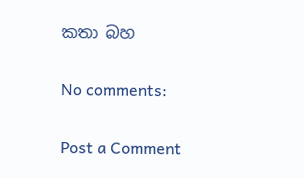කතා බහ

No comments:

Post a Comment